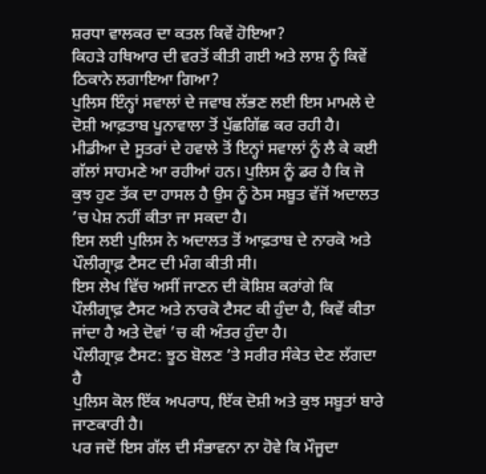ਸ਼ਰਧਾ ਵਾਲਕਰ ਦਾ ਕਤਲ ਕਿਵੇਂ ਹੋਇਆ?
ਕਿਹੜੇ ਹਥਿਆਰ ਦੀ ਵਰਤੋਂ ਕੀਤੀ ਗਈ ਅਤੇ ਲਾਸ਼ ਨੂੰ ਕਿਵੇਂ ਠਿਕਾਨੇ ਲਗਾਇਆ ਗਿਆ?
ਪੁਲਿਸ ਇੰਨ੍ਹਾਂ ਸਵਾਲਾਂ ਦੇ ਜਵਾਬ ਲੱਭਣ ਲਈ ਇਸ ਮਾਮਲੇ ਦੇ ਦੋਸ਼ੀ ਆਫ਼ਤਾਬ ਪੂਨਾਵਾਲਾ ਤੋਂ ਪੁੱਛਗਿੱਛ ਕਰ ਰਹੀ ਹੈ।
ਮੀਡੀਆ ਦੇ ਸੂਤਰਾਂ ਦੇ ਹਵਾਲੇ ਤੋਂ ਇਨ੍ਹਾਂ ਸਵਾਲਾਂ ਨੂੰ ਲੈ ਕੇ ਕਈ ਗੱਲਾਂ ਸਾਹਮਣੇ ਆ ਰਹੀਆਂ ਹਨ। ਪੁਲਿਸ ਨੂੰ ਡਰ ਹੈ ਕਿ ਜੋ ਕੁਝ ਹੁਣ ਤੱਕ ਦਾ ਹਾਸਲ ਹੈ ਉਸ ਨੂੰ ਠੋਸ ਸਬੂਤ ਵੱਜੋਂ ਅਦਾਲਤ ’ਚ ਪੇਸ਼ ਨਹੀਂ ਕੀਤਾ ਜਾ ਸਕਦਾ ਹੈ।
ਇਸ ਲਈ ਪੁਲਿਸ ਨੇ ਅਦਾਲਤ ਤੋਂ ਆਫ਼ਤਾਬ ਦੇ ਨਾਰਕੋ ਅਤੇ ਪੌਲੀਗ੍ਰਾਫ਼ ਟੈਸਟ ਦੀ ਮੰਗ ਕੀਤੀ ਸੀ।
ਇਸ ਲੇਖ ਵਿੱਚ ਅਸੀਂ ਜਾਣਨ ਦੀ ਕੋਸ਼ਿਸ਼ ਕਰਾਂਗੇ ਕਿ ਪੌਲੀਗ੍ਰਾਫ਼ ਟੈਸਟ ਅਤੇ ਨਾਰਕੋ ਟੈਸਟ ਕੀ ਹੁੰਦਾ ਹੈ, ਕਿਵੇਂ ਕੀਤਾ ਜਾਂਦਾ ਹੈ ਅਤੇ ਦੋਵਾਂ ’ਚ ਕੀ ਅੰਤਰ ਹੁੰਦਾ ਹੈ।
ਪੌਲੀਗ੍ਰਾਫ਼ ਟੈਸਟ: ਝੂਠ ਬੋਲਣ ’ਤੇ ਸਰੀਰ ਸੰਕੇਤ ਦੇਣ ਲੱਗਦਾ ਹੈ
ਪੁਲਿਸ ਕੋਲ ਇੱਕ ਅਪਰਾਧ, ਇੱਕ ਦੋਸ਼ੀ ਅਤੇ ਕੁਝ ਸਬੂਤਾਂ ਬਾਰੇ ਜਾਣਕਾਰੀ ਹੈ।
ਪਰ ਜਦੋਂ ਇਸ ਗੱਲ ਦੀ ਸੰਭਾਵਨਾ ਨਾ ਹੋਵੇ ਕਿ ਮੌਜੂਦਾ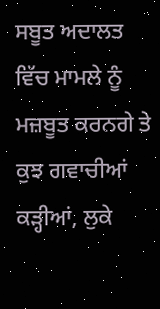ਸਬੂਤ ਅਦਾਲਤ ਵਿੱਚ ਮਾਮਲੇ ਨੂੰ ਮਜ਼ਬੂਤ ਕਰਨਗੇ ਤੇ ਕੁਝ ਗਵਾਚੀਆਂ ਕੜ੍ਹੀਆਂ, ਲੁਕੇ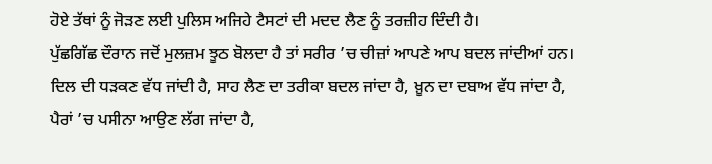ਹੋਏ ਤੱਥਾਂ ਨੂੰ ਜੋੜਣ ਲਈ ਪੁਲਿਸ ਅਜਿਹੇ ਟੈਸਟਾਂ ਦੀ ਮਦਦ ਲੈਣ ਨੂੰ ਤਰਜ਼ੀਹ ਦਿੰਦੀ ਹੈ।
ਪੁੱਛਗਿੱਛ ਦੌਰਾਨ ਜਦੋਂ ਮੁਲਜ਼ਮ ਝੂਠ ਬੋਲਦਾ ਹੈ ਤਾਂ ਸਰੀਰ ’ਚ ਚੀਜ਼ਾਂ ਆਪਣੇ ਆਪ ਬਦਲ ਜਾਂਦੀਆਂ ਹਨ।
ਦਿਲ ਦੀ ਧੜਕਣ ਵੱਧ ਜਾਂਦੀ ਹੈ, ਸਾਹ ਲੈਣ ਦਾ ਤਰੀਕਾ ਬਦਲ ਜਾਂਦਾ ਹੈ, ਖ਼ੂਨ ਦਾ ਦਬਾਅ ਵੱਧ ਜਾਂਦਾ ਹੈ, ਪੈਰਾਂ ’ਚ ਪਸੀਨਾ ਆਉਣ ਲੱਗ ਜਾਂਦਾ ਹੈ,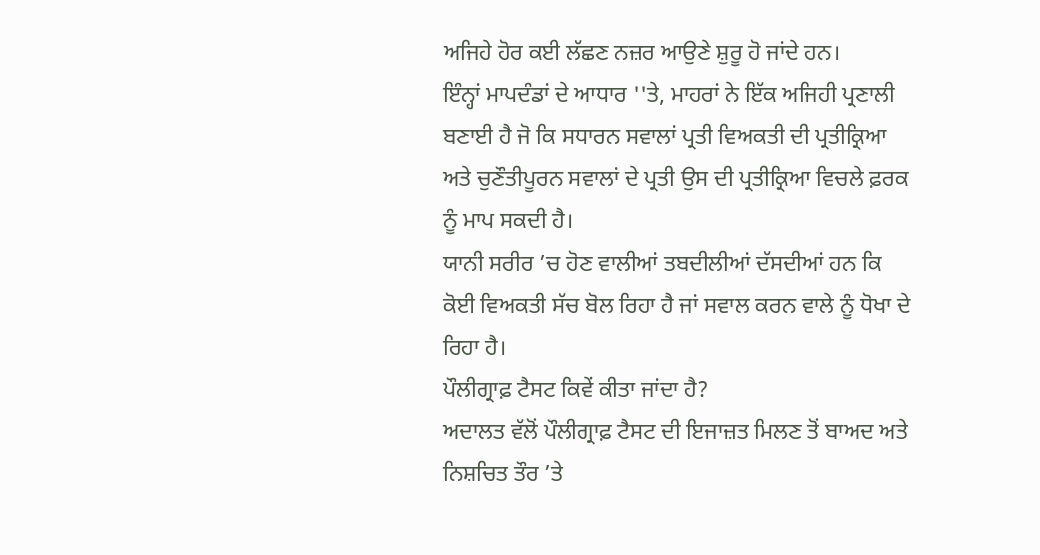ਅਜਿਹੇ ਹੋਰ ਕਈ ਲੱਛਣ ਨਜ਼ਰ ਆਉਣੇ ਸ਼ੁਰੂ ਹੋ ਜਾਂਦੇ ਹਨ।
ਇੰਨ੍ਹਾਂ ਮਾਪਦੰਡਾਂ ਦੇ ਆਧਾਰ ''ਤੇ, ਮਾਹਰਾਂ ਨੇ ਇੱਕ ਅਜਿਹੀ ਪ੍ਰਣਾਲੀ ਬਣਾਈ ਹੈ ਜੋ ਕਿ ਸਧਾਰਨ ਸਵਾਲਾਂ ਪ੍ਰਤੀ ਵਿਅਕਤੀ ਦੀ ਪ੍ਰਤੀਕ੍ਰਿਆ ਅਤੇ ਚੁਣੌਤੀਪੂਰਨ ਸਵਾਲਾਂ ਦੇ ਪ੍ਰਤੀ ਉਸ ਦੀ ਪ੍ਰਤੀਕ੍ਰਿਆ ਵਿਚਲੇ ਫ਼ਰਕ ਨੂੰ ਮਾਪ ਸਕਦੀ ਹੈ।
ਯਾਨੀ ਸਰੀਰ ’ਚ ਹੋਣ ਵਾਲੀਆਂ ਤਬਦੀਲੀਆਂ ਦੱਸਦੀਆਂ ਹਨ ਕਿ ਕੋਈ ਵਿਅਕਤੀ ਸੱਚ ਬੋਲ ਰਿਹਾ ਹੈ ਜਾਂ ਸਵਾਲ ਕਰਨ ਵਾਲੇ ਨੂੰ ਧੋਖਾ ਦੇ ਰਿਹਾ ਹੈ।
ਪੌਲੀਗ੍ਰਾਫ਼ ਟੈਸਟ ਕਿਵੇਂ ਕੀਤਾ ਜਾਂਦਾ ਹੈ?
ਅਦਾਲਤ ਵੱਲੋਂ ਪੌਲੀਗ੍ਰਾਫ਼ ਟੈਸਟ ਦੀ ਇਜਾਜ਼ਤ ਮਿਲਣ ਤੋਂ ਬਾਅਦ ਅਤੇ ਨਿਸ਼ਚਿਤ ਤੌਰ ’ਤੇ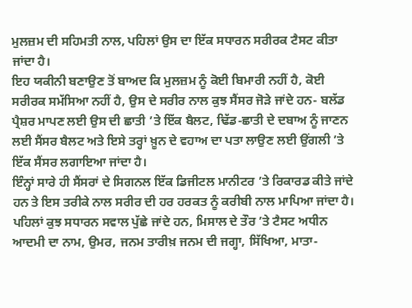ਮੁਲਜ਼ਮ ਦੀ ਸਹਿਮਤੀ ਨਾਲ, ਪਹਿਲਾਂ ਉਸ ਦਾ ਇੱਕ ਸਧਾਰਨ ਸਰੀਰਕ ਟੈਸਟ ਕੀਤਾ ਜਾਂਦਾ ਹੈ।
ਇਹ ਯਕੀਨੀ ਬਣਾਉਣ ਤੋਂ ਬਾਅਦ ਕਿ ਮੁਲਜ਼ਮ ਨੂੰ ਕੋਈ ਬਿਮਾਰੀ ਨਹੀਂ ਹੈ, ਕੋਈ ਸਰੀਰਕ ਸਮੱਸਿਆ ਨਹੀਂ ਹੈ, ਉਸ ਦੇ ਸਰੀਰ ਨਾਲ ਕੁਝ ਸੈਂਸਰ ਜੋੜੇ ਜਾਂਦੇ ਹਨ- ਬਲੱਡ ਪ੍ਰੈਸ਼ਰ ਮਾਪਣ ਲਈ ਉਸ ਦੀ ਛਾਤੀ ’ਤੇ ਇੱਕ ਬੈਲਟ, ਢਿੱਡ-ਛਾਤੀ ਦੇ ਦਬਾਅ ਨੂੰ ਜਾਣਨ ਲਈ ਸੈਂਸਰ ਬੈਲਟ ਅਤੇ ਇਸੇ ਤਰ੍ਹਾਂ ਖ਼ੂਨ ਦੇ ਵਹਾਅ ਦਾ ਪਤਾ ਲਾਉਣ ਲਈ ਉਂਗਲੀ ’ਤੇ ਇੱਕ ਸੈਂਸਰ ਲਗਾਇਆ ਜਾਂਦਾ ਹੈ।
ਇੰਨ੍ਹਾਂ ਸਾਰੇ ਹੀ ਸੈਂਸਰਾਂ ਦੇ ਸਿਗਨਲ ਇੱਕ ਡਿਜੀਟਲ ਮਾਨੀਟਰ ’ਤੇ ਰਿਕਾਰਡ ਕੀਤੇ ਜਾਂਦੇ ਹਨ ਤੇ ਇਸ ਤਰੀਕੇ ਨਾਲ ਸਰੀਰ ਦੀ ਹਰ ਹਰਕਤ ਨੂੰ ਕਰੀਬੀ ਨਾਲ ਮਾਪਿਆ ਜਾਂਦਾ ਹੈ।
ਪਹਿਲਾਂ ਕੁਝ ਸਧਾਰਨ ਸਵਾਲ ਪੁੱਛੇ ਜਾਂਦੇ ਹਨ, ਮਿਸਾਲ ਦੇ ਤੌਰ ’ਤੇ ਟੈਸਟ ਅਧੀਨ ਆਦਮੀ ਦਾ ਨਾਮ, ਉਮਰ, ਜਨਮ ਤਾਰੀਖ਼ ਜਨਮ ਦੀ ਜਗ੍ਹਾ, ਸਿੱਖਿਆ, ਮਾਤਾ-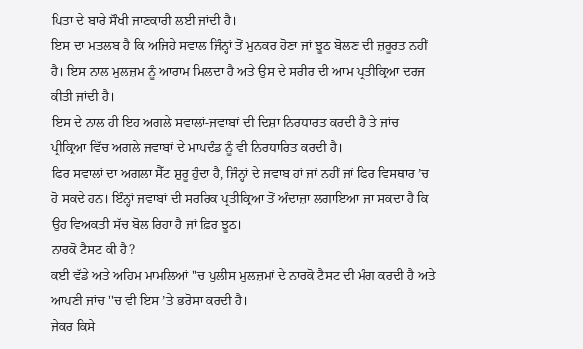ਪਿਤਾ ਦੇ ਬਾਰੇ ਸੌਖੀ ਜਾਣਕਾਰੀ ਲਈ ਜਾਂਦੀ ਹੈ।
ਇਸ ਦਾ ਮਤਲਬ ਹੈ ਕਿ ਅਜਿਹੇ ਸਵਾਲ ਜਿੰਨ੍ਹਾਂ ਤੋਂ ਮੁਨਕਰ ਹੋਣਾ ਜਾਂ ਝੂਠ ਬੋਲਣ ਦੀ ਜ਼ਰੂਰਤ ਨਹੀਂ ਹੈ। ਇਸ ਨਾਲ ਮੁਲਜ਼ਮ ਨੂੰ ਆਰਾਮ ਮਿਲਦਾ ਹੈ ਅਤੇ ਉਸ ਦੇ ਸਰੀਰ ਦੀ ਆਮ ਪ੍ਰਤੀਕ੍ਰਿਆ ਦਰਜ ਕੀਤੀ ਜਾਂਦੀ ਹੈ।
ਇਸ ਦੇ ਨਾਲ ਹੀ ਇਹ ਅਗਲੇ ਸਵਾਲਾਂ-ਜਵਾਬਾਂ ਦੀ ਦਿਸ਼ਾ ਨਿਰਧਾਰਤ ਕਰਦੀ ਹੈ ਤੇ ਜਾਂਚ ਪ੍ਰੀਕ੍ਰਿਆ ਵਿੱਚ ਅਗਲੇ ਜਵਾਬਾਂ ਦੇ ਮਾਪਦੰਡ ਨੂੰ ਵੀ ਨਿਰਧਾਰਿਤ ਕਰਦੀ ਹੈ।
ਫਿਰ ਸਵਾਲਾਂ ਦਾ ਅਗਲਾ ਸੈੱਟ ਸ਼ੁਰੂ ਹੁੰਦਾ ਹੈ, ਜਿੰਨ੍ਹਾਂ ਦੇ ਜਵਾਬ ਹਾਂ ਜਾਂ ਨਹੀਂ ਜਾਂ ਫਿਰ ਵਿਸਥਾਰ ’ਚ ਹੋ ਸਕਦੇ ਹਨ। ਇੰਨ੍ਹਾਂ ਜਵਾਬਾਂ ਦੀ ਸਰਰਿਕ ਪ੍ਰਤੀਕ੍ਰਿਆ ਤੋਂ ਅੰਦਾਜ਼ਾ ਲਗਾਇਆ ਜਾ ਸਕਦਾ ਹੈ ਕਿ ਉਹ ਵਿਅਕਤੀ ਸੱਚ ਬੋਲ ਰਿਹਾ ਹੈ ਜਾਂ ਫ਼ਿਰ ਝੂਠ।
ਨਾਰਕੋ ਟੈਸਟ ਕੀ ਹੈ?
ਕਈ ਵੱਡੇ ਅਤੇ ਅਹਿਮ ਮਾਮਲਿਆਂ ''ਚ ਪੁਲੀਸ ਮੁਲਜ਼ਮਾਂ ਦੇ ਨਾਰਕੋ ਟੈਸਟ ਦੀ ਮੰਗ ਕਰਦੀ ਹੈ ਅਤੇ ਆਪਣੀ ਜਾਂਚ ''ਚ ਵੀ ਇਸ ’ਤੇ ਭਰੋਸਾ ਕਰਦੀ ਹੈ।
ਜੇਕਰ ਕਿਸੇ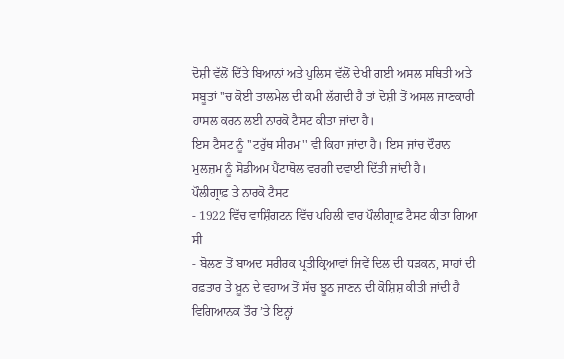ਦੋਸ਼ੀ ਵੱਲੋਂ ਦਿੱਤੇ ਬਿਆਨਾਂ ਅਤੇ ਪੁਲਿਸ ਵੱਲੋਂ ਦੇਖੀ ਗਈ ਅਸਲ ਸਥਿਤੀ ਅਤੇ ਸਬੂਤਾਂ ''ਚ ਕੋਈ ਤਾਲਮੇਲ ਦੀ ਕਮੀ ਲੱਗਦੀ ਹੈ ਤਾਂ ਦੋਸ਼ੀ ਤੋਂ ਅਸਲ ਜਾਣਕਾਰੀ ਹਾਸਲ ਕਰਨ ਲਈ ਨਾਰਕੋ ਟੈਸਟ ਕੀਤਾ ਜਾਂਦਾ ਹੈ।
ਇਸ ਟੈਸਟ ਨੂੰ ''ਟਰੁੱਥ ਸੀਰਮ'' ਵੀ ਕਿਹਾ ਜਾਂਦਾ ਹੈ। ਇਸ ਜਾਂਚ ਦੌਰਾਨ ਮੁਲਜ਼ਮ ਨੂੰ ਸੋਡੀਅਮ ਪੈਂਟਾਥੋਲ ਵਰਗੀ ਦਵਾਈ ਦਿੱਤੀ ਜਾਂਦੀ ਹੈ।
ਪੌਲੀਗ੍ਰਾਫ਼ ਤੇ ਨਾਰਕੋ ਟੈਸਟ
- 1922 ਵਿੱਚ ਵਾਸ਼ਿੰਗਟਨ ਵਿੱਚ ਪਹਿਲੀ ਵਾਰ ਪੌਲੀਗ੍ਰਾਫ਼ ਟੈਸਟ ਕੀਤਾ ਗਿਆ ਸੀ
- ਬੋਲਣ ਤੋਂ ਬਾਅਦ ਸਰੀਰਕ ਪ੍ਰਤੀਕ੍ਰਿਆਵਾਂ ਜਿਵੇਂ ਦਿਲ ਦੀ ਧੜਕਨ, ਸਾਹਾਂ ਦੀ ਰਫ਼ਤਾਰ ਤੇ ਖ਼ੂਨ ਦੇ ਵਹਾਅ ਤੋਂ ਸੱਚ ਝੂਠ ਜਾਣਨ ਦੀ ਕੋਸ਼ਿਸ਼ ਕੀਤੀ ਜਾਂਦੀ ਹੈ ਵਿਗਿਆਨਕ ਤੌਰ ’ਤੇ ਇਨ੍ਹਾਂ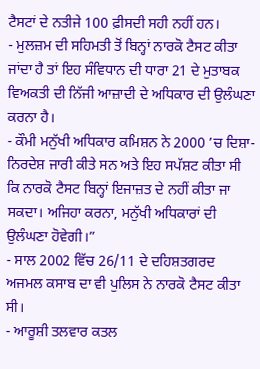ਟੈਸਟਾਂ ਦੇ ਨਤੀਜੇ 100 ਫ਼ੀਸਦੀ ਸਹੀ ਨਹੀਂ ਹਨ।
- ਮੁਲਜ਼ਮ ਦੀ ਸਹਿਮਤੀ ਤੋਂ ਬਿਨ੍ਹਾਂ ਨਾਰਕੋ ਟੈਸਟ ਕੀਤਾ ਜਾਂਦਾ ਹੈ ਤਾਂ ਇਹ ਸੰਵਿਧਾਨ ਦੀ ਧਾਰਾ 21 ਦੇ ਮੁਤਾਬਕ ਵਿਅਕਤੀ ਦੀ ਨਿੱਜੀ ਆਜ਼ਾਦੀ ਦੇ ਅਧਿਕਾਰ ਦੀ ਉਲੰਘਣਾ ਕਰਨਾ ਹੈ।
- ਕੌਮੀ ਮਨੁੱਖੀ ਅਧਿਕਾਰ ਕਮਿਸ਼ਨ ਨੇ 2000 ’ਚ ਦਿਸ਼ਾ-ਨਿਰਦੇਸ਼ ਜਾਰੀ ਕੀਤੇ ਸਨ ਅਤੇ ਇਹ ਸਪੱਸ਼ਟ ਕੀਤਾ ਸੀ ਕਿ ਨਾਰਕੋ ਟੈਸਟ ਬਿਨ੍ਹਾਂ ਇਜਾਜ਼ਤ ਦੇ ਨਹੀਂ ਕੀਤਾ ਜਾ ਸਕਦਾ। ਅਜਿਹਾ ਕਰਨਾ, ਮਨੁੱਖੀ ਅਧਿਕਾਰਾਂ ਦੀ ਉਲੰਘਣਾ ਹੋਵੇਗੀ।”
- ਸਾਲ 2002 ਵਿੱਚ 26/11 ਦੇ ਦਹਿਸ਼ਤਗਰਦ ਅਜਮਲ ਕਸਾਬ ਦਾ ਵੀ ਪੁਲਿਸ ਨੇ ਨਾਰਕੋ ਟੈਸਟ ਕੀਤਾ ਸੀ।
- ਆਰੂਸ਼ੀ ਤਲਵਾਰ ਕਤਲ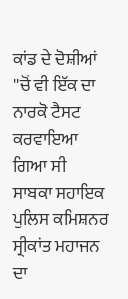ਕਾਂਡ ਦੇ ਦੋਸ਼ੀਆਂ ''ਚੋਂ ਵੀ ਇੱਕ ਦਾ ਨਾਰਕੋ ਟੈਸਟ ਕਰਵਾਇਆ ਗਿਆ ਸੀ
ਸਾਬਕਾ ਸਹਾਇਕ ਪੁਲਿਸ ਕਮਿਸ਼ਨਰ ਸ੍ਰੀਕਾਂਤ ਮਹਾਜਨ ਦਾ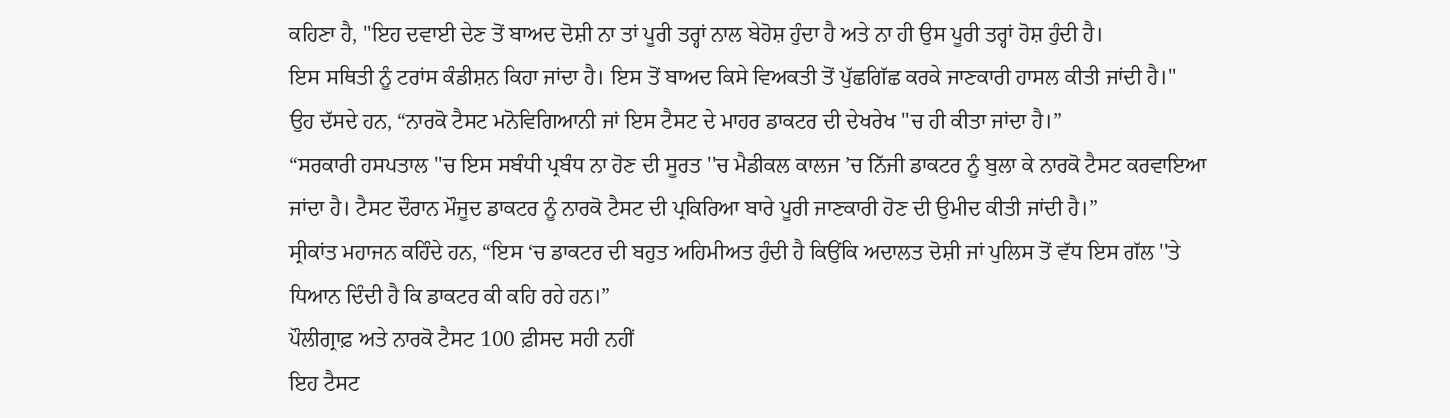ਕਹਿਣਾ ਹੈ, "ਇਹ ਦਵਾਈ ਦੇਣ ਤੋਂ ਬਾਅਦ ਦੋਸ਼ੀ ਨਾ ਤਾਂ ਪੂਰੀ ਤਰ੍ਹਾਂ ਨਾਲ ਬੇਹੋਸ਼ ਹੁੰਦਾ ਹੈ ਅਤੇ ਨਾ ਹੀ ਉਸ ਪੂਰੀ ਤਰ੍ਹਾਂ ਹੋਸ਼ ਹੁੰਦੀ ਹੈ।
ਇਸ ਸਥਿਤੀ ਨੂੰ ਟਰਾਂਸ ਕੰਡੀਸ਼ਨ ਕਿਹਾ ਜਾਂਦਾ ਹੈ। ਇਸ ਤੋਂ ਬਾਅਦ ਕਿਸੇ ਵਿਅਕਤੀ ਤੋਂ ਪੁੱਛਗਿੱਛ ਕਰਕੇ ਜਾਣਕਾਰੀ ਹਾਸਲ ਕੀਤੀ ਜਾਂਦੀ ਹੈ।"
ਉਹ ਦੱਸਦੇ ਹਨ, “ਨਾਰਕੋ ਟੈਸਟ ਮਨੋਵਿਗਿਆਨੀ ਜਾਂ ਇਸ ਟੈਸਟ ਦੇ ਮਾਹਰ ਡਾਕਟਰ ਦੀ ਦੇਖਰੇਖ ''ਚ ਹੀ ਕੀਤਾ ਜਾਂਦਾ ਹੈ।”
“ਸਰਕਾਰੀ ਹਸਪਤਾਲ ''ਚ ਇਸ ਸਬੰਧੀ ਪ੍ਰਬੰਧ ਨਾ ਹੋਣ ਦੀ ਸੂਰਤ ''ਚ ਮੈਡੀਕਲ ਕਾਲਜ ’ਚ ਨਿੱਜੀ ਡਾਕਟਰ ਨੂੰ ਬੁਲਾ ਕੇ ਨਾਰਕੋ ਟੈਸਟ ਕਰਵਾਇਆ ਜਾਂਦਾ ਹੈ। ਟੈਸਟ ਦੌਰਾਨ ਮੌਜੂਦ ਡਾਕਟਰ ਨੂੰ ਨਾਰਕੋ ਟੈਸਟ ਦੀ ਪ੍ਰਕਿਰਿਆ ਬਾਰੇ ਪੂਰੀ ਜਾਣਕਾਰੀ ਹੋਣ ਦੀ ਉਮੀਦ ਕੀਤੀ ਜਾਂਦੀ ਹੈ।”
ਸ੍ਰੀਕਾਂਤ ਮਹਾਜਨ ਕਹਿੰਦੇ ਹਨ, “ਇਸ ‘ਚ ਡਾਕਟਰ ਦੀ ਬਹੁਤ ਅਹਿਮੀਅਤ ਹੁੰਦੀ ਹੈ ਕਿਉਂਕਿ ਅਦਾਲਤ ਦੋਸ਼ੀ ਜਾਂ ਪੁਲਿਸ ਤੋਂ ਵੱਧ ਇਸ ਗੱਲ ''ਤੇ ਧਿਆਨ ਦਿੰਦੀ ਹੈ ਕਿ ਡਾਕਟਰ ਕੀ ਕਹਿ ਰਹੇ ਹਨ।”
ਪੌਲੀਗ੍ਰਾਫ਼ ਅਤੇ ਨਾਰਕੋ ਟੈਸਟ 100 ਫ਼ੀਸਦ ਸਹੀ ਨਹੀਂ
ਇਹ ਟੈਸਟ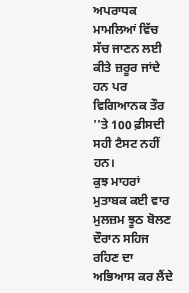ਅਪਰਾਧਕ ਮਾਮਲਿਆਂ ਵਿੱਚ ਸੱਚ ਜਾਣਨ ਲਈ ਕੀਤੇ ਜ਼ਰੂਰ ਜਾਂਦੇ ਹਨ ਪਰ ਵਿਗਿਆਨਕ ਤੌਰ ''ਤੇ 100 ਫ਼ੀਸਦੀ ਸਹੀ ਟੈਸਟ ਨਹੀਂ ਹਨ।
ਕੁਝ ਮਾਹਰਾਂ ਮੁਤਾਬਕ ਕਈ ਵਾਰ ਮੁਲਜ਼ਮ ਝੂਠ ਬੋਲਣ ਦੌਰਾਨ ਸਹਿਜ ਰਹਿਣ ਦਾ ਅਭਿਆਸ ਕਰ ਲੈਂਦੇ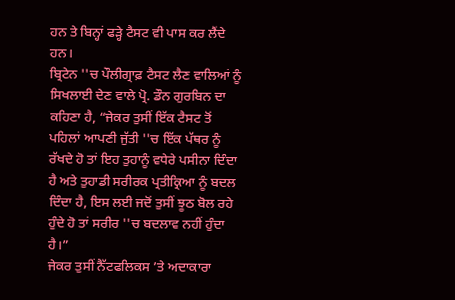ਹਨ ਤੇ ਬਿਨ੍ਹਾਂ ਫੜ੍ਹੇ ਟੈਸਟ ਵੀ ਪਾਸ ਕਰ ਲੈਂਦੇ ਹਨ।
ਬ੍ਰਿਟੇਨ ''ਚ ਪੌਲੀਗ੍ਰਾਫ਼ ਟੈਸਟ ਲੈਣ ਵਾਲਿਆਂ ਨੂੰ ਸਿਖਲਾਈ ਦੇਣ ਵਾਲੇ ਪ੍ਰੋ. ਡੌਨ ਗੁਰਬਿਨ ਦਾ ਕਹਿਣਾ ਹੈ, “ਜੇਕਰ ਤੁਸੀਂ ਇੱਕ ਟੈਸਟ ਤੋਂ ਪਹਿਲਾਂ ਆਪਣੀ ਜੁੱਤੀ ''ਚ ਇੱਕ ਪੱਥਰ ਨੂੰ ਰੱਖਦੇ ਹੋ ਤਾਂ ਇਹ ਤੁਹਾਨੂੰ ਵਧੇਰੇ ਪਸੀਨਾ ਦਿੰਦਾ ਹੈ ਅਤੇ ਤੁਹਾਡੀ ਸਰੀਰਕ ਪ੍ਰਤੀਕ੍ਰਿਆ ਨੂੰ ਬਦਲ ਦਿੰਦਾ ਹੈ, ਇਸ ਲਈ ਜਦੋਂ ਤੁਸੀਂ ਝੂਠ ਬੋਲ ਰਹੇ ਹੁੰਦੇ ਹੋ ਤਾਂ ਸਰੀਰ ''ਚ ਬਦਲਾਵ ਨਹੀਂ ਹੁੰਦਾ ਹੈ।”
ਜੇਕਰ ਤੁਸੀਂ ਨੈੱਟਫਲਿਕਸ ’ਤੇ ਅਦਾਕਾਰਾ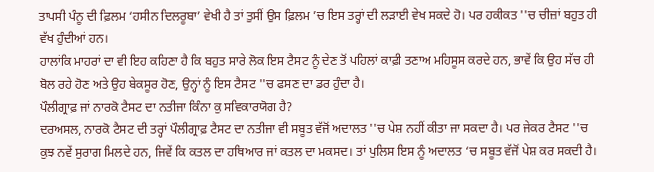ਤਾਪਸੀ ਪੰਨੂ ਦੀ ਫ਼ਿਲਮ ‘ਹਸੀਨ ਦਿਲਰੂਬਾ’ ਵੇਖੀ ਹੈ ਤਾਂ ਤੁਸੀਂ ਉਸ ਫ਼ਿਲਮ ’ਚ ਇਸ ਤਰ੍ਹਾਂ ਦੀ ਲੜਾਈ ਵੇਖ ਸਕਦੇ ਹੋ। ਪਰ ਹਕੀਕਤ ''ਚ ਚੀਜ਼ਾਂ ਬਹੁਤ ਹੀ ਵੱਖ ਹੁੰਦੀਆਂ ਹਨ।
ਹਾਲਾਂਕਿ ਮਾਹਰਾਂ ਦਾ ਵੀ ਇਹ ਕਹਿਣਾ ਹੈ ਕਿ ਬਹੁਤ ਸਾਰੇ ਲੋਕ ਇਸ ਟੈਸਟ ਨੂੰ ਦੇਣ ਤੋਂ ਪਹਿਲਾਂ ਕਾਫ਼ੀ ਤਣਾਅ ਮਹਿਸੂਸ ਕਰਦੇ ਹਨ, ਭਾਵੇਂ ਕਿ ਉਹ ਸੱਚ ਹੀ ਬੋਲ ਰਹੇ ਹੋਣ ਅਤੇ ਉਹ ਬੇਕਸੂਰ ਹੋਣ, ਉਨ੍ਹਾਂ ਨੂੰ ਇਸ ਟੈਸਟ ''ਚ ਫਸਣ ਦਾ ਡਰ ਹੁੰਦਾ ਹੈ।
ਪੌਲੀਗ੍ਰਾਫ਼ ਜਾਂ ਨਾਰਕੋ ਟੈਸਟ ਦਾ ਨਤੀਜਾ ਕਿੰਨਾ ਕੁ ਸਵਿਕਾਰਯੋਗ ਹੈ?
ਦਰਅਸਲ, ਨਾਰਕੋ ਟੈਸਟ ਦੀ ਤਰ੍ਹਾਂ ਪੌਲੀਗ੍ਰਾਫ਼ ਟੈਸਟ ਦਾ ਨਤੀਜਾ ਵੀ ਸਬੂਤ ਵੱਜੋਂ ਅਦਾਲਤ ''ਚ ਪੇਸ਼ ਨਹੀਂ ਕੀਤਾ ਜਾ ਸਕਦਾ ਹੈ। ਪਰ ਜੇਕਰ ਟੈਸਟ ''ਚ ਕੁਝ ਨਵੇਂ ਸੁਰਾਗ ਮਿਲਦੇ ਹਨ, ਜਿਵੇਂ ਕਿ ਕਤਲ ਦਾ ਹਥਿਆਰ ਜਾਂ ਕਤਲ ਦਾ ਮਕਸਦ। ਤਾਂ ਪੁਲਿਸ ਇਸ ਨੂੰ ਅਦਾਲਤ ‘ਚ ਸਬੂਤ ਵੱਜੋਂ ਪੇਸ਼ ਕਰ ਸਕਦੀ ਹੈ।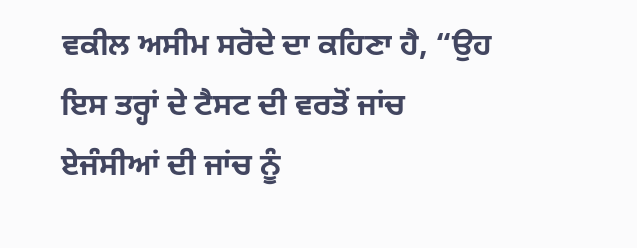ਵਕੀਲ ਅਸੀਮ ਸਰੋਦੇ ਦਾ ਕਹਿਣਾ ਹੈ, “ਉਹ ਇਸ ਤਰ੍ਹਾਂ ਦੇ ਟੈਸਟ ਦੀ ਵਰਤੋਂ ਜਾਂਚ ਏਜੰਸੀਆਂ ਦੀ ਜਾਂਚ ਨੂੰ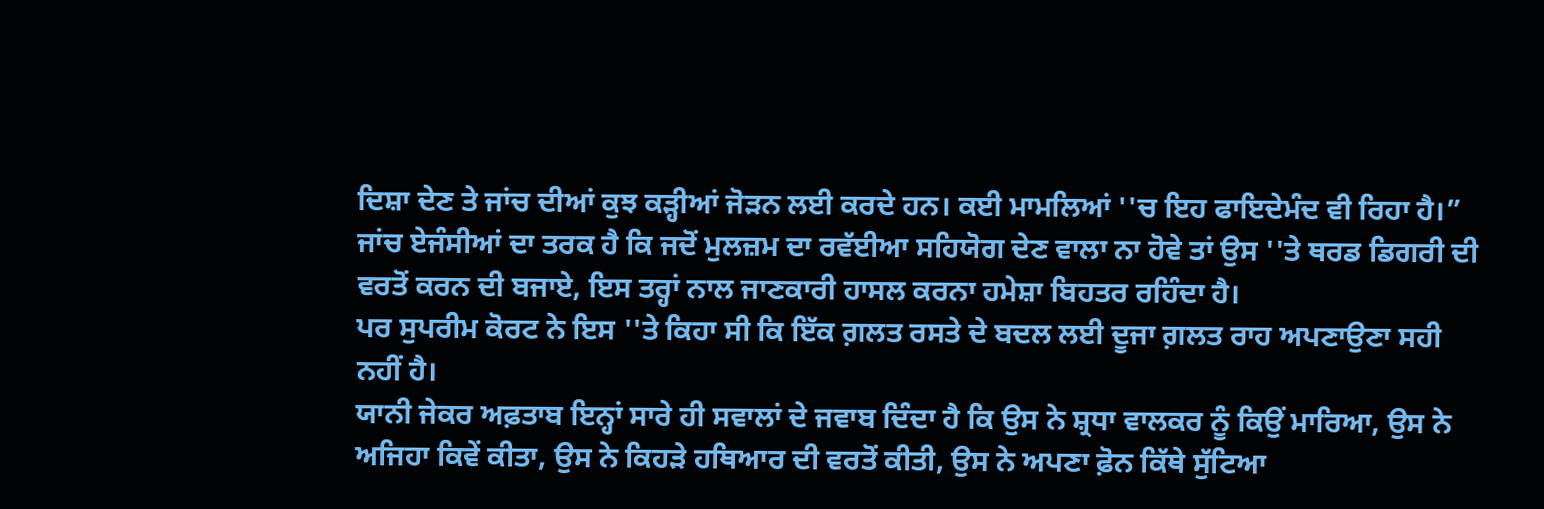ਦਿਸ਼ਾ ਦੇਣ ਤੇ ਜਾਂਚ ਦੀਆਂ ਕੁਝ ਕੜ੍ਹੀਆਂ ਜੋੜਨ ਲਈ ਕਰਦੇ ਹਨ। ਕਈ ਮਾਮਲਿਆਂ ''ਚ ਇਹ ਫਾਇਦੇਮੰਦ ਵੀ ਰਿਹਾ ਹੈ।”
ਜਾਂਚ ਏਜੰਸੀਆਂ ਦਾ ਤਰਕ ਹੈ ਕਿ ਜਦੋਂ ਮੁਲਜ਼ਮ ਦਾ ਰਵੱਈਆ ਸਹਿਯੋਗ ਦੇਣ ਵਾਲਾ ਨਾ ਹੋਵੇ ਤਾਂ ਉਸ ''ਤੇ ਥਰਡ ਡਿਗਰੀ ਦੀ ਵਰਤੋਂ ਕਰਨ ਦੀ ਬਜਾਏ, ਇਸ ਤਰ੍ਹਾਂ ਨਾਲ ਜਾਣਕਾਰੀ ਹਾਸਲ ਕਰਨਾ ਹਮੇਸ਼ਾ ਬਿਹਤਰ ਰਹਿੰਦਾ ਹੈ।
ਪਰ ਸੁਪਰੀਮ ਕੋਰਟ ਨੇ ਇਸ ''ਤੇ ਕਿਹਾ ਸੀ ਕਿ ਇੱਕ ਗ਼ਲਤ ਰਸਤੇ ਦੇ ਬਦਲ ਲਈ ਦੂਜਾ ਗ਼ਲਤ ਰਾਹ ਅਪਣਾਉਣਾ ਸਹੀ ਨਹੀਂ ਹੈ।
ਯਾਨੀ ਜੇਕਰ ਅਫ਼ਤਾਬ ਇਨ੍ਹਾਂ ਸਾਰੇ ਹੀ ਸਵਾਲਾਂ ਦੇ ਜਵਾਬ ਦਿੰਦਾ ਹੈ ਕਿ ਉਸ ਨੇ ਸ਼੍ਰਧਾ ਵਾਲਕਰ ਨੂੰ ਕਿਉਂ ਮਾਰਿਆ, ਉਸ ਨੇ ਅਜਿਹਾ ਕਿਵੇਂ ਕੀਤਾ, ਉਸ ਨੇ ਕਿਹੜੇ ਹਥਿਆਰ ਦੀ ਵਰਤੋਂ ਕੀਤੀ, ਉਸ ਨੇ ਅਪਣਾ ਫ਼ੋਨ ਕਿੱਥੇ ਸੁੱਟਿਆ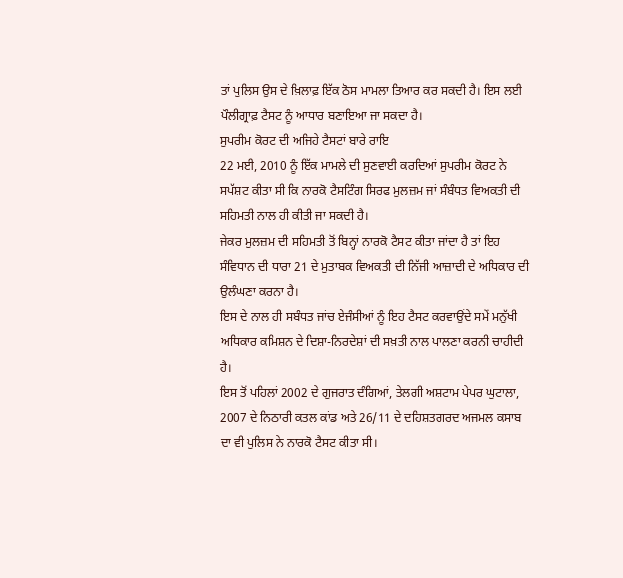ਤਾਂ ਪੁਲਿਸ ਉਸ ਦੇ ਖ਼ਿਲਾਫ਼ ਇੱਕ ਠੋਸ ਮਾਮਲਾ ਤਿਆਰ ਕਰ ਸਕਦੀ ਹੈ। ਇਸ ਲਈ ਪੌਲੀਗ੍ਰਾਫ਼ ਟੈਸਟ ਨੂੰ ਆਧਾਰ ਬਣਾਇਆ ਜਾ ਸਕਦਾ ਹੈ।
ਸੁਪਰੀਮ ਕੋਰਟ ਦੀ ਅਜਿਹੇ ਟੈਸਟਾਂ ਬਾਰੇ ਰਾਇ
22 ਮਈ, 2010 ਨੂੰ ਇੱਕ ਮਾਮਲੇ ਦੀ ਸੁਣਵਾਈ ਕਰਦਿਆਂ ਸੁਪਰੀਮ ਕੋਰਟ ਨੇ ਸਪੱਸ਼ਟ ਕੀਤਾ ਸੀ ਕਿ ਨਾਰਕੋ ਟੈਸਟਿੰਗ ਸਿਰਫ ਮੁਲਜ਼ਮ ਜਾਂ ਸੰਬੰਧਤ ਵਿਅਕਤੀ ਦੀ ਸਹਿਮਤੀ ਨਾਲ ਹੀ ਕੀਤੀ ਜਾ ਸਕਦੀ ਹੈ।
ਜੇਕਰ ਮੁਲਜ਼ਮ ਦੀ ਸਹਿਮਤੀ ਤੋਂ ਬਿਨ੍ਹਾਂ ਨਾਰਕੋ ਟੈਸਟ ਕੀਤਾ ਜਾਂਦਾ ਹੈ ਤਾਂ ਇਹ ਸੰਵਿਧਾਨ ਦੀ ਧਾਰਾ 21 ਦੇ ਮੁਤਾਬਕ ਵਿਅਕਤੀ ਦੀ ਨਿੱਜੀ ਆਜ਼ਾਦੀ ਦੇ ਅਧਿਕਾਰ ਦੀ ਉਲੰਘਣਾ ਕਰਨਾ ਹੈ।
ਇਸ ਦੇ ਨਾਲ ਹੀ ਸਬੰਧਤ ਜਾਂਚ ਏਜੰਸੀਆਂ ਨੂੰ ਇਹ ਟੈਸਟ ਕਰਵਾਉਂਦੇ ਸਮੇਂ ਮਨੁੱਖੀ ਅਧਿਕਾਰ ਕਮਿਸ਼ਨ ਦੇ ਦਿਸ਼ਾ-ਨਿਰਦੇਸ਼ਾਂ ਦੀ ਸਖ਼ਤੀ ਨਾਲ ਪਾਲਣਾ ਕਰਨੀ ਚਾਹੀਦੀ ਹੈ।
ਇਸ ਤੋਂ ਪਹਿਲਾਂ 2002 ਦੇ ਗੁਜਰਾਤ ਦੰਗਿਆਂ, ਤੇਲਗੀ ਅਸ਼ਟਾਮ ਪੇਪਰ ਘੁਟਾਲਾ, 2007 ਦੇ ਨਿਠਾਰੀ ਕਤਲ ਕਾਂਡ ਅਤੇ 26/11 ਦੇ ਦਹਿਸ਼ਤਗਰਦ ਅਜਮਲ ਕਸਾਬ ਦਾ ਵੀ ਪੁਲਿਸ ਨੇ ਨਾਰਕੋ ਟੈਸਟ ਕੀਤਾ ਸੀ।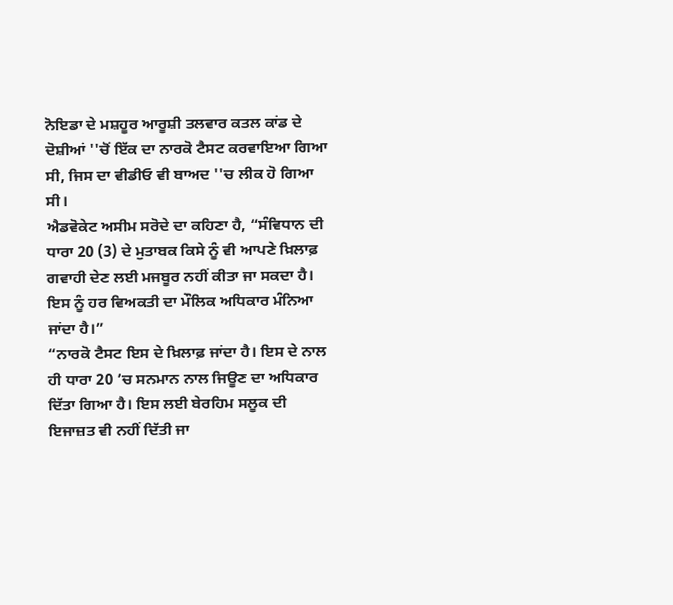ਨੋਇਡਾ ਦੇ ਮਸ਼ਹੂਰ ਆਰੂਸ਼ੀ ਤਲਵਾਰ ਕਤਲ ਕਾਂਡ ਦੇ ਦੋਸ਼ੀਆਂ ''ਚੋਂ ਇੱਕ ਦਾ ਨਾਰਕੋ ਟੈਸਟ ਕਰਵਾਇਆ ਗਿਆ ਸੀ, ਜਿਸ ਦਾ ਵੀਡੀਓ ਵੀ ਬਾਅਦ ''ਚ ਲੀਕ ਹੋ ਗਿਆ ਸੀ।
ਐਡਵੋਕੇਟ ਅਸੀਮ ਸਰੋਦੇ ਦਾ ਕਹਿਣਾ ਹੈ, “ਸੰਵਿਧਾਨ ਦੀ ਧਾਰਾ 20 (3) ਦੇ ਮੁਤਾਬਕ ਕਿਸੇ ਨੂੰ ਵੀ ਆਪਣੇ ਖ਼ਿਲਾਫ਼ ਗਵਾਹੀ ਦੇਣ ਲਈ ਮਜਬੂਰ ਨਹੀਂ ਕੀਤਾ ਜਾ ਸਕਦਾ ਹੈ। ਇਸ ਨੂੰ ਹਰ ਵਿਅਕਤੀ ਦਾ ਮੌਲਿਕ ਅਧਿਕਾਰ ਮੰਨਿਆ ਜਾਂਦਾ ਹੈ।”
“ਨਾਰਕੋ ਟੈਸਟ ਇਸ ਦੇ ਖ਼ਿਲਾਫ਼ ਜਾਂਦਾ ਹੈ। ਇਸ ਦੇ ਨਾਲ ਹੀ ਧਾਰਾ 20 ’ਚ ਸਨਮਾਨ ਨਾਲ ਜਿਊਣ ਦਾ ਅਧਿਕਾਰ ਦਿੱਤਾ ਗਿਆ ਹੈ। ਇਸ ਲਈ ਬੇਰਹਿਮ ਸਲੂਕ ਦੀ ਇਜਾਜ਼ਤ ਵੀ ਨਹੀਂ ਦਿੱਤੀ ਜਾ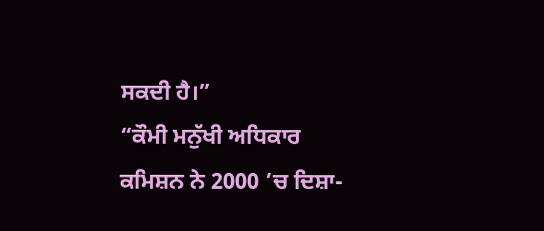ਸਕਦੀ ਹੈ।”
“ਕੌਮੀ ਮਨੁੱਖੀ ਅਧਿਕਾਰ ਕਮਿਸ਼ਨ ਨੇ 2000 ’ਚ ਦਿਸ਼ਾ-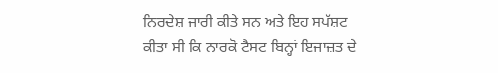ਨਿਰਦੇਸ਼ ਜਾਰੀ ਕੀਤੇ ਸਨ ਅਤੇ ਇਹ ਸਪੱਸ਼ਟ ਕੀਤਾ ਸੀ ਕਿ ਨਾਰਕੋ ਟੈਸਟ ਬਿਨ੍ਹਾਂ ਇਜਾਜ਼ਤ ਦੇ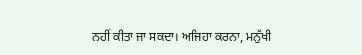ਨਹੀਂ ਕੀਤਾ ਜਾ ਸਕਦਾ। ਅਜਿਹਾ ਕਰਨਾ, ਮਨੁੱਖੀ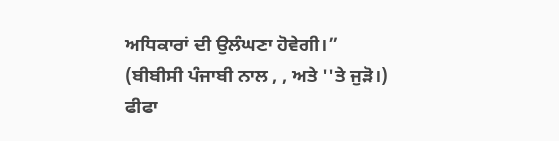ਅਧਿਕਾਰਾਂ ਦੀ ਉਲੰਘਣਾ ਹੋਵੇਗੀ।”
(ਬੀਬੀਸੀ ਪੰਜਾਬੀ ਨਾਲ , , ਅਤੇ ''ਤੇ ਜੁੜੋ।)
ਫੀਫਾ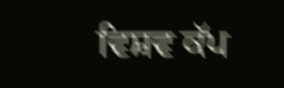ਵਿਸ਼ਵ ਕੱਪ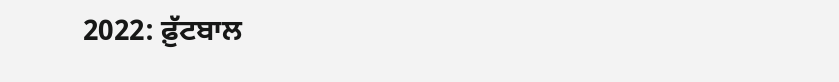2022: ਫ਼ੁੱਟਬਾਲ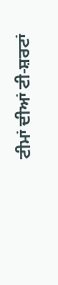ਟੀਮਾਂ ਦੀਆਂ ਟੀ-ਸ਼ਰਟਾਂ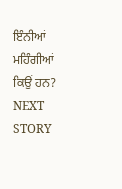ਇੰਨੀਆਂ ਮਹਿੰਗੀਆਂ ਕਿਉਂ ਹਨ?
NEXT STORY